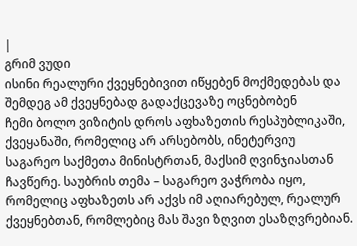|
გრიმ ვუდი
ისინი რეალური ქვეყნებივით იწყებენ მოქმედებას და შემდეგ ამ ქვეყნებად გადაქცევაზე ოცნებობენ
ჩემი ბოლო ვიზიტის დროს აფხაზეთის რესპუბლიკაში, ქვეყანაში, რომელიც არ არსებობს, ინეტერვიუ საგარეო საქმეთა მინისტრთან, მაქსიმ ღვინჯიასთან ჩავწერე. საუბრის თემა – საგარეო ვაჭრობა იყო, რომელიც აფხაზეთს არ აქვს იმ აღიარებულ, რეალურ ქვეყნებთან, რომლებიც მას შავი ზღვით ესაზღვრებიან.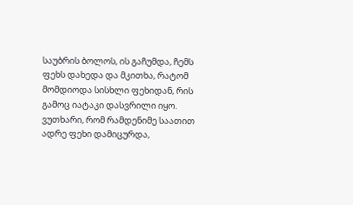საუბრის ბოლოს, ის გაჩუმდა, ჩემს ფეხს დახედა და მკითხა, რატომ მომდიოდა სისხლი ფეხიდან, რის გამოც იატაკი დასვრილი იყო. ვუთხარი, რომ რამდენიმე საათით ადრე ფეხი დამიცურდა,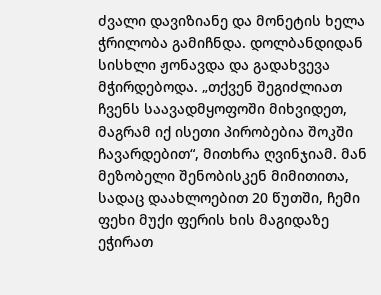ძვალი დავიზიანე და მონეტის ხელა ჭრილობა გამიჩნდა. დოლბანდიდან სისხლი ჟონავდა და გადახვევა მჭირდებოდა. „თქვენ შეგიძლიათ ჩვენს საავადმყოფოში მიხვიდეთ, მაგრამ იქ ისეთი პირობებია შოკში ჩავარდებით“, მითხრა ღვინჯიამ. მან მეზობელი შენობისკენ მიმითითა, სადაც დაახლოებით 20 წუთში, ჩემი ფეხი მუქი ფერის ხის მაგიდაზე ეჭირათ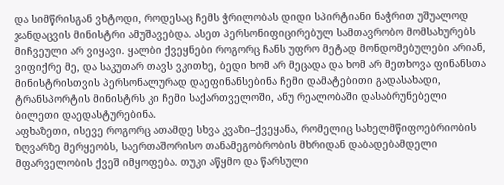და სიმწრისგან ვხტოდი, როდესაც ჩემს ჭრილობას დიდი სპირტიანი ნაჭრით უშუალოდ ჯანდაცვის მინისტრი ამუშავებდა. ასეთ პერსონიფიცირებულ სამთავრობო მომსახურებს მიჩვეული არ ვიყავი. ყალბი ქვეყნები როგორც ჩანს უფრო მეტად მონდომებულები არიან, ვიფიქრე მე, და საკუთარ თავს ვკითხე, ბედი ხომ არ მეცადა და ხომ არ მეთხოვა ფინანსთა მინისტრისთვის პერსონალურად დაეფინანსებინა ჩემი დამატებითი გადასახადი, ტრანსპორტის მინისტრს კი ჩემი საქართველოში, ანუ რეალობაში დასაბრუნებელი ბილეთი დაედასტურებინა.
აფხაზეთი, ისევე როგორც ათამდე სხვა კვაზი–ქვეყანა, რომელიც სახელმწიფოებრიობის ზღვარზე მერყეობს, საერთაშორისო თანამეგობრობის მხრიდან დაბადებამდელი მფარველობის ქვეშ იმყოფება. თუკი აწყმო და წარსული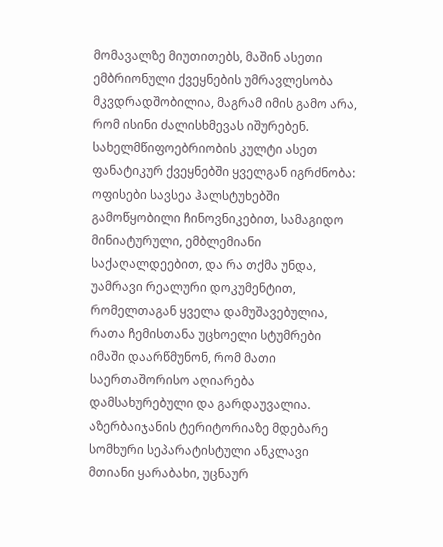მომავალზე მიუთითებს, მაშინ ასეთი ემბრიონული ქვეყნების უმრავლესობა მკვდრადშობილია, მაგრამ იმის გამო არა, რომ ისინი ძალისხმევას იშურებენ. სახელმწიფოებრიობის კულტი ასეთ ფანატიკურ ქვეყნებში ყველგან იგრძნობა: ოფისები სავსეა ჰალსტუხებში გამოწყობილი ჩინოვნიკებით, სამაგიდო მინიატურული, ემბლემიანი საქაღალდეებით, და რა თქმა უნდა, უამრავი რეალური დოკუმენტით, რომელთაგან ყველა დამუშავებულია, რათა ჩემისთანა უცხოელი სტუმრები იმაში დაარწმუნონ, რომ მათი საერთაშორისო აღიარება დამსახურებული და გარდაუვალია. აზერბაიჯანის ტერიტორიაზე მდებარე სომხური სეპარატისტული ანკლავი მთიანი ყარაბახი, უცნაურ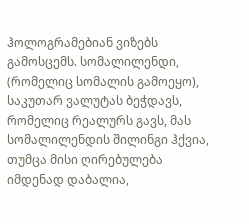ჰოლოგრამებიან ვიზებს გამოსცემს. სომალილენდი, (რომელიც სომალის გამოეყო), საკუთარ ვალუტას ბეჭდავს, რომელიც რეალურს გავს, მას სომალილენდის შილინგი ჰქვია, თუმცა მისი ღირებულება იმდენად დაბალია,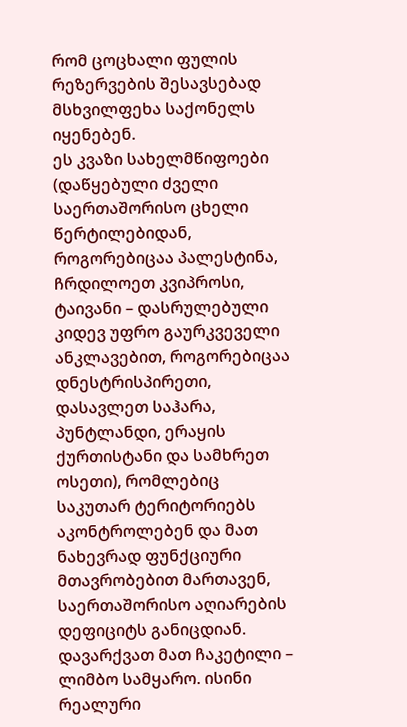რომ ცოცხალი ფულის რეზერვების შესავსებად მსხვილფეხა საქონელს იყენებენ.
ეს კვაზი სახელმწიფოები (დაწყებული ძველი საერთაშორისო ცხელი წერტილებიდან, როგორებიცაა პალესტინა, ჩრდილოეთ კვიპროსი, ტაივანი – დასრულებული კიდევ უფრო გაურკვეველი ანკლავებით, როგორებიცაა დნესტრისპირეთი, დასავლეთ საჰარა, პუნტლანდი, ერაყის ქურთისტანი და სამხრეთ ოსეთი), რომლებიც საკუთარ ტერიტორიებს აკონტროლებენ და მათ ნახევრად ფუნქციური მთავრობებით მართავენ, საერთაშორისო აღიარების დეფიციტს განიცდიან. დავარქვათ მათ ჩაკეტილი – ლიმბო სამყარო. ისინი რეალური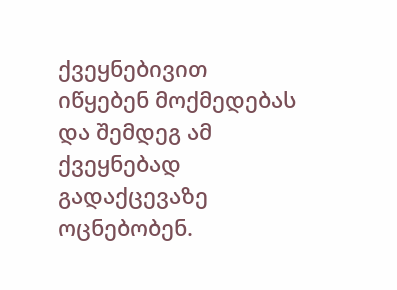ქვეყნებივით იწყებენ მოქმედებას და შემდეგ ამ ქვეყნებად გადაქცევაზე ოცნებობენ.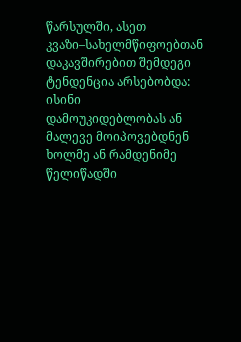წარსულში, ასეთ კვაზი–სახელმწიფოებთან დაკავშირებით შემდეგი ტენდენცია არსებობდა: ისინი დამოუკიდებლობას ან მალევე მოიპოვებდნენ ხოლმე ან რამდენიმე წელიწადში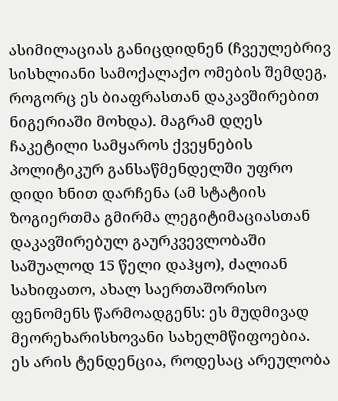ასიმილაციას განიცდიდნენ (ჩვეულებრივ სისხლიანი სამოქალაქო ომების შემდეგ, როგორც ეს ბიაფრასთან დაკავშირებით ნიგერიაში მოხდა). მაგრამ დღეს ჩაკეტილი სამყაროს ქვეყნების პოლიტიკურ განსაწმენდელში უფრო დიდი ხნით დარჩენა (ამ სტატიის ზოგიერთმა გმირმა ლეგიტიმაციასთან დაკავშირებულ გაურკვევლობაში საშუალოდ 15 წელი დაჰყო), ძალიან სახიფათო, ახალ საერთაშორისო ფენომენს წარმოადგენს: ეს მუდმივად მეორეხარისხოვანი სახელმწიფოებია.
ეს არის ტენდენცია, როდესაც არეულობა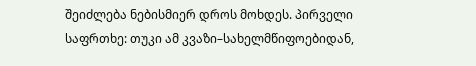შეიძლება ნებისმიერ დროს მოხდეს. პირველი საფრთხე: თუკი ამ კვაზი–სახელმწიფოებიდან,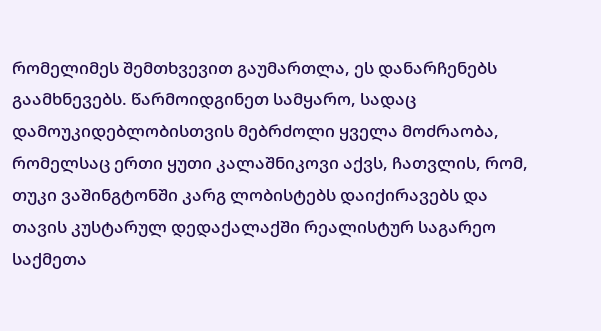რომელიმეს შემთხვევით გაუმართლა, ეს დანარჩენებს გაამხნევებს. წარმოიდგინეთ სამყარო, სადაც დამოუკიდებლობისთვის მებრძოლი ყველა მოძრაობა, რომელსაც ერთი ყუთი კალაშნიკოვი აქვს, ჩათვლის, რომ, თუკი ვაშინგტონში კარგ ლობისტებს დაიქირავებს და თავის კუსტარულ დედაქალაქში რეალისტურ საგარეო საქმეთა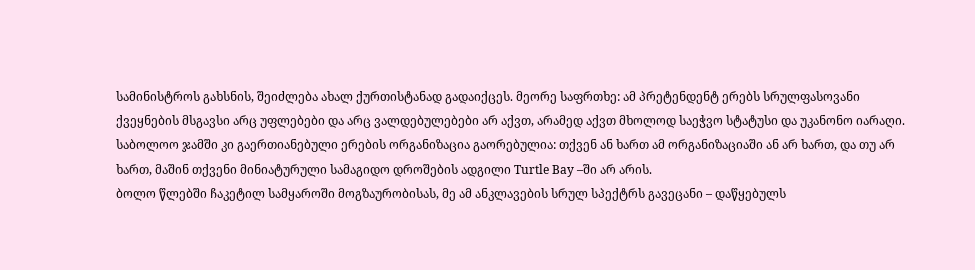სამინისტროს გახსნის, შეიძლება ახალ ქურთისტანად გადაიქცეს. მეორე საფრთხე: ამ პრეტენდენტ ერებს სრულფასოვანი ქვეყნების მსგავსი არც უფლებები და არც ვალდებულებები არ აქვთ, არამედ აქვთ მხოლოდ საეჭვო სტატუსი და უკანონო იარაღი. საბოლოო ჯამში კი გაერთიანებული ერების ორგანიზაცია გაორებულია: თქვენ ან ხართ ამ ორგანიზაციაში ან არ ხართ, და თუ არ ხართ, მაშინ თქვენი მინიატურული სამაგიდო დროშების ადგილი Turtle Bay –ში არ არის.
ბოლო წლებში ჩაკეტილ სამყაროში მოგზაურობისას, მე ამ ანკლავების სრულ სპექტრს გავეცანი – დაწყებულს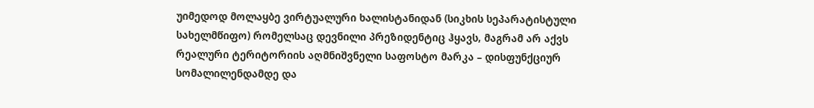უიმედოდ მოლაყბე ვირტუალური ხალისტანიდან (სიკხის სეპარატისტული სახელმწიფო) რომელსაც დევნილი პრეზიდენტიც ჰყავს, მაგრამ არ აქვს რეალური ტერიტორიის აღმნიშვნელი საფოსტო მარკა – დისფუნქციურ სომალილენდამდე და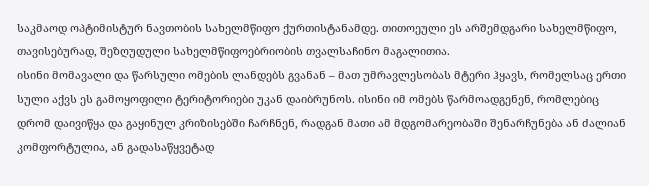საკმაოდ ოპტიმისტურ ნავთობის სახელმწიფო ქურთისტანამდე. თითოეული ეს არშემდგარი სახელმწიფო, თავისებურად, შეზღუდული სახელმწიფოებრიობის თვალსაჩინო მაგალითია.
ისინი მომავალი და წარსული ომების ლანდებს გვანან – მათ უმრავლესობას მტერი ჰყავს, რომელსაც ერთი სული აქვს ეს გამოყოფილი ტერიტორიები უკან დაიბრუნოს. ისინი იმ ომებს წარმოადგენენ, რომლებიც დრომ დაივიწყა და გაყინულ კრიზისებში ჩარჩნენ, რადგან მათი ამ მდგომარეობაში შენარჩუნება ან ძალიან კომფორტულია, ან გადასაწყვეტად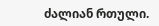ძალიან რთული.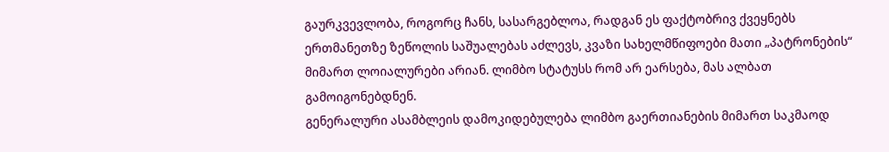გაურკვევლობა, როგორც ჩანს, სასარგებლოა, რადგან ეს ფაქტობრივ ქვეყნებს ერთმანეთზე ზეწოლის საშუალებას აძლევს, კვაზი სახელმწიფოები მათი „პატრონების“ მიმართ ლოიალურები არიან. ლიმბო სტატუსს რომ არ ეარსება, მას ალბათ გამოიგონებდნენ.
გენერალური ასამბლეის დამოკიდებულება ლიმბო გაერთიანების მიმართ საკმაოდ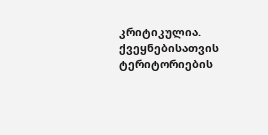კრიტიკულია. ქვეყნებისათვის ტერიტორიების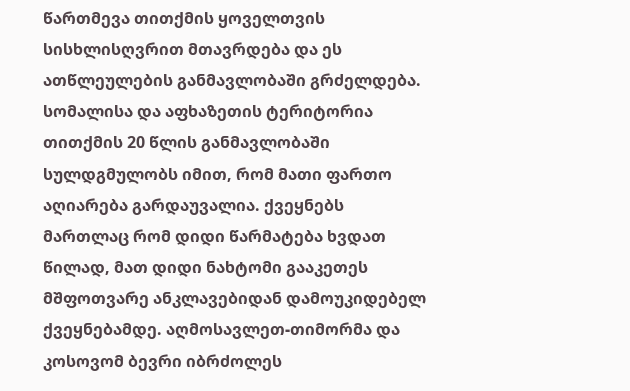წართმევა თითქმის ყოველთვის სისხლისღვრით მთავრდება და ეს ათწლეულების განმავლობაში გრძელდება. სომალისა და აფხაზეთის ტერიტორია თითქმის 20 წლის განმავლობაში სულდგმულობს იმით, რომ მათი ფართო აღიარება გარდაუვალია. ქვეყნებს მართლაც რომ დიდი წარმატება ხვდათ წილად, მათ დიდი ნახტომი გააკეთეს მშფოთვარე ანკლავებიდან დამოუკიდებელ ქვეყნებამდე. აღმოსავლეთ-თიმორმა და კოსოვომ ბევრი იბრძოლეს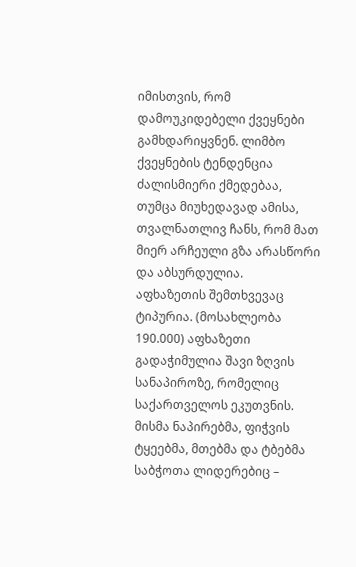იმისთვის, რომ დამოუკიდებელი ქვეყნები გამხდარიყვნენ. ლიმბო ქვეყნების ტენდენცია ძალისმიერი ქმედებაა, თუმცა მიუხედავად ამისა, თვალნათლივ ჩანს, რომ მათ მიერ არჩეული გზა არასწორი და აბსურდულია.
აფხაზეთის შემთხვევაც ტიპურია. (მოსახლეობა 190.000) აფხაზეთი გადაჭიმულია შავი ზღვის სანაპიროზე, რომელიც საქართველოს ეკუთვნის. მისმა ნაპირებმა, ფიჭვის ტყეებმა, მთებმა და ტბებმა საბჭოთა ლიდერებიც –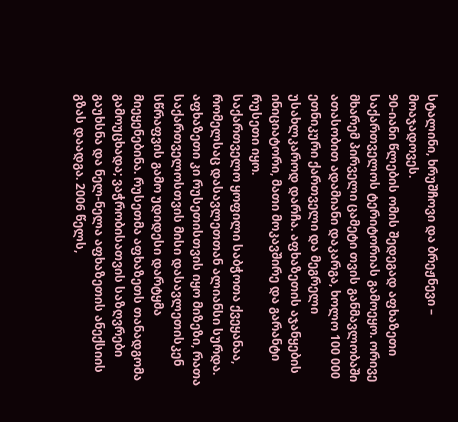სტალინი, ხრუშჩოვი და ბრეჟნევი – მოაჯადოვეს.
90-იანი წლების ომის შედეგად აფხაზეთი საქართველოს ტერიტორიას გამოეყო. ორივე მხარემ პირველი ცამეტი თვის განმავლობაში ათასობით ადამიანი დაკარგა, ხოლო 100 000 ეთნიკური ქართველი და მეგრელი უსახლკაროდ დარჩა. აფხაზეთის აჯანყების ინიციატორი, მათი მოკავშირე და გარანტი რუსეთი იყო.
საქართველო ყოფილი საბჭოთა ქვეყანაა, რომელსაც დასავლეთთან ალიანსი სურდა. აფხაზეთი კი რუსეთისთვის იყო მიზეზი, რათა საქართველოსთვის მისი დასავლეთისკენ სწრაფვის გამო უდიდესი დარტყმა მიეყენებინა. რუსეთმა აფხაზეთს თანადგომა გამოუცხადა; ვაჭრობისათვის საზღვრები გაუხსნა და ნელ-ნელა აფხაზეთის ანექსიის გზას დაადგა. 2006 წელს,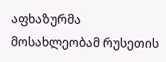აფხაზურმა მოსახლეობამ რუსეთის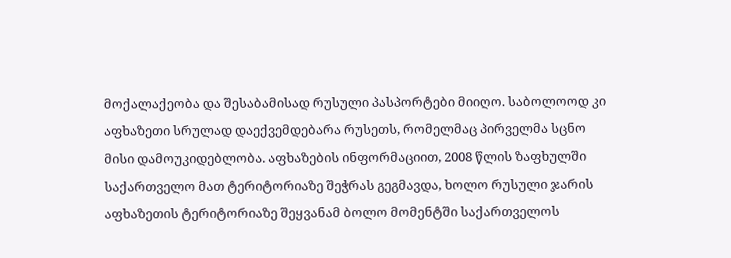მოქალაქეობა და შესაბამისად რუსული პასპორტები მიიღო. საბოლოოდ კი აფხაზეთი სრულად დაექვემდებარა რუსეთს, რომელმაც პირველმა სცნო მისი დამოუკიდებლობა. აფხაზების ინფორმაციით, 2008 წლის ზაფხულში საქართველო მათ ტერიტორიაზე შეჭრას გეგმავდა, ხოლო რუსული ჯარის აფხაზეთის ტერიტორიაზე შეყვანამ ბოლო მომენტში საქართველოს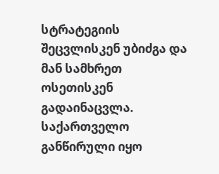სტრატეგიის შეცვლისკენ უბიძგა და მან სამხრეთ ოსეთისკენ გადაინაცვლა. საქართველო განწირული იყო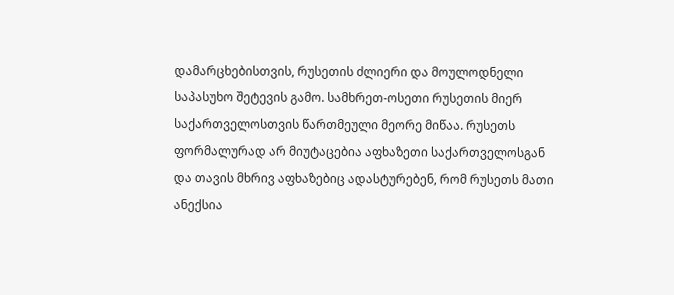დამარცხებისთვის, რუსეთის ძლიერი და მოულოდნელი საპასუხო შეტევის გამო. სამხრეთ-ოსეთი რუსეთის მიერ საქართველოსთვის წართმეული მეორე მიწაა. რუსეთს ფორმალურად არ მიუტაცებია აფხაზეთი საქართველოსგან და თავის მხრივ აფხაზებიც ადასტურებენ, რომ რუსეთს მათი ანექსია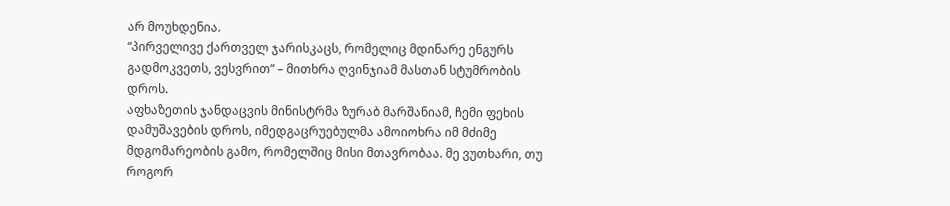არ მოუხდენია.
“პირველივე ქართველ ჯარისკაცს, რომელიც მდინარე ენგურს გადმოკვეთს, ვესვრით” – მითხრა ღვინჯიამ მასთან სტუმრობის დროს.
აფხაზეთის ჯანდაცვის მინისტრმა ზურაბ მარშანიამ, ჩემი ფეხის დამუშავების დროს, იმედგაცრუებულმა ამოიოხრა იმ მძიმე მდგომარეობის გამო, რომელშიც მისი მთავრობაა. მე ვუთხარი, თუ როგორ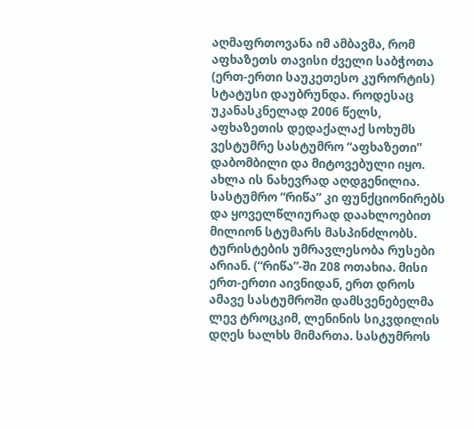აღმაფრთოვანა იმ ამბავმა, რომ აფხაზეთს თავისი ძველი საბჭოთა (ერთ-ერთი საუკეთესო კურორტის) სტატუსი დაუბრუნდა. როდესაც უკანასკნელად 2006 წელს, აფხაზეთის დედაქალაქ სოხუმს ვესტუმრე სასტუმრო “აფხაზეთი” დაბომბილი და მიტოვებული იყო. ახლა ის ნახევრად აღდგენილია. სასტუმრო “რიწა” კი ფუნქციონირებს და ყოველწლიურად დაახლოებით მილიონ სტუმარს მასპინძლობს. ტურისტების უმრავლესობა რუსები არიან. (“რიწა”-ში 208 ოთახია. მისი ერთ-ერთი აივნიდან, ერთ დროს ამავე სასტუმროში დამსვენებელმა ლევ ტროცკიმ, ლენინის სიკვდილის დღეს ხალხს მიმართა. სასტუმროს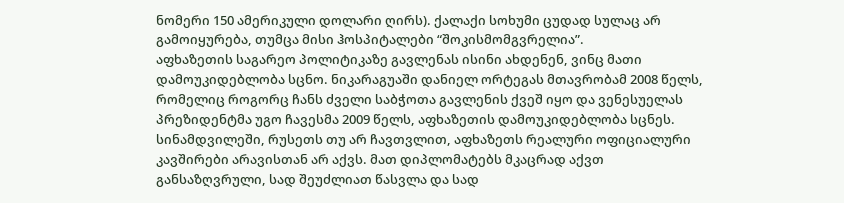ნომერი 150 ამერიკული დოლარი ღირს). ქალაქი სოხუმი ცუდად სულაც არ გამოიყურება, თუმცა მისი ჰოსპიტალები “შოკისმომგვრელია”.
აფხაზეთის საგარეო პოლიტიკაზე გავლენას ისინი ახდენენ, ვინც მათი დამოუკიდებლობა სცნო. ნიკარაგუაში დანიელ ორტეგას მთავრობამ 2008 წელს, რომელიც როგორც ჩანს ძველი საბჭოთა გავლენის ქვეშ იყო და ვენესუელას პრეზიდენტმა უგო ჩავესმა 2009 წელს, აფხაზეთის დამოუკიდებლობა სცნეს. სინამდვილეში, რუსეთს თუ არ ჩავთვლით, აფხაზეთს რეალური ოფიციალური კავშირები არავისთან არ აქვს. მათ დიპლომატებს მკაცრად აქვთ განსაზღვრული, სად შეუძლიათ წასვლა და სად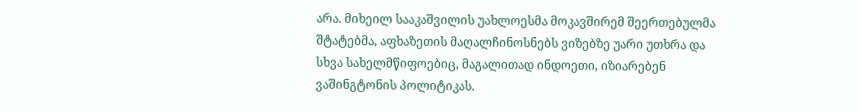არა. მიხეილ სააკაშვილის უახლოესმა მოკავშირემ შეერთებულმა შტატებმა, აფხაზეთის მაღალჩინოსნებს ვიზებზე უარი უთხრა და სხვა სახელმწიფოებიც, მაგალითად ინდოეთი, იზიარებენ ვაშინგტონის პოლიტიკას.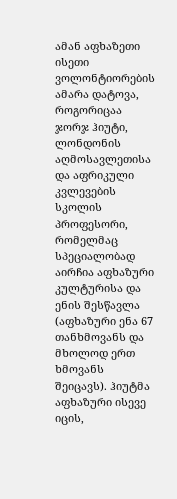ამან აფხაზეთი ისეთი ვოლონტიორების ამარა დატოვა, როგორიცაა ჯორჯ ჰიუტი, ლონდონის აღმოსავლეთისა და აფრიკული კვლევების სკოლის პროფესორი, რომელმაც სპეციალობად აირჩია აფხაზური კულტურისა და ენის შესწავლა (აფხაზური ენა 67 თანხმოვანს და მხოლოდ ერთ ხმოვანს შეიცავს). ჰიუტმა აფხაზური ისევე იცის,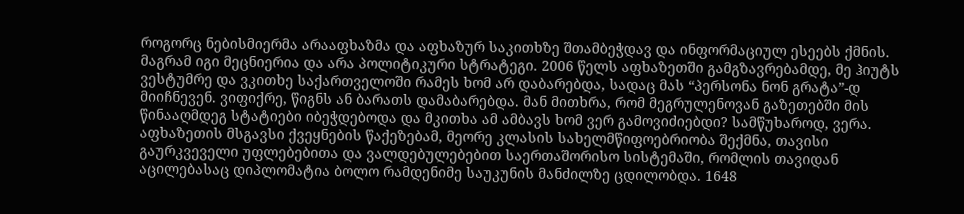როგორც ნებისმიერმა არააფხაზმა და აფხაზურ საკითხზე შთამბეჭდავ და ინფორმაციულ ესეებს ქმნის. მაგრამ იგი მეცნიერია და არა პოლიტიკური სტრატეგი. 2006 წელს აფხაზეთში გამგზავრებამდე, მე ჰიუტს ვესტუმრე და ვკითხე საქართველოში რამეს ხომ არ დაბარებდა, სადაც მას “პერსონა ნონ გრატა”-დ მიიჩნევენ. ვიფიქრე, წიგნს ან ბარათს დამაბარებდა. მან მითხრა, რომ მეგრულენოვან გაზეთებში მის წინააღმდეგ სტატიები იბეჭდებოდა და მკითხა ამ ამბავს ხომ ვერ გამოვიძიებდი? სამწუხაროდ, ვერა.
აფხაზეთის მსგავსი ქვეყნების წაქეზებამ, მეორე კლასის სახელმწიფოებრიობა შექმნა, თავისი გაურკვეველი უფლებებითა და ვალდებულებებით საერთაშორისო სისტემაში, რომლის თავიდან აცილებასაც დიპლომატია ბოლო რამდენიმე საუკუნის მანძილზე ცდილობდა. 1648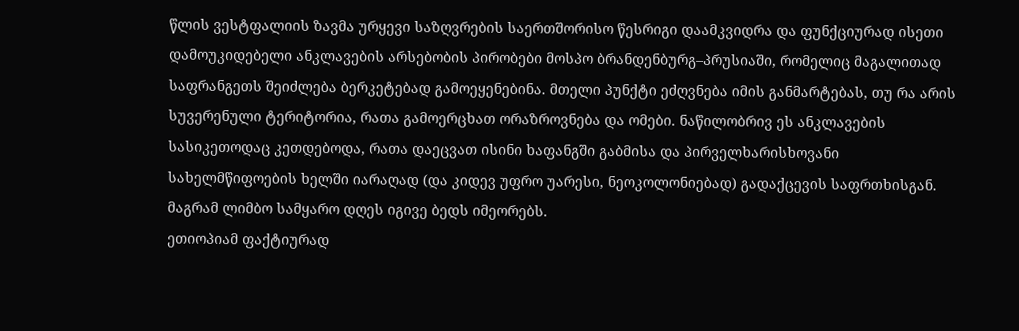წლის ვესტფალიის ზავმა ურყევი საზღვრების საერთშორისო წესრიგი დაამკვიდრა და ფუნქციურად ისეთი დამოუკიდებელი ანკლავების არსებობის პირობები მოსპო ბრანდენბურგ–პრუსიაში, რომელიც მაგალითად საფრანგეთს შეიძლება ბერკეტებად გამოეყენებინა. მთელი პუნქტი ეძღვნება იმის განმარტებას, თუ რა არის სუვერენული ტერიტორია, რათა გამოერცხათ ორაზროვნება და ომები. ნაწილობრივ ეს ანკლავების სასიკეთოდაც კეთდებოდა, რათა დაეცვათ ისინი ხაფანგში გაბმისა და პირველხარისხოვანი სახელმწიფოების ხელში იარაღად (და კიდევ უფრო უარესი, ნეოკოლონიებად) გადაქცევის საფრთხისგან. მაგრამ ლიმბო სამყარო დღეს იგივე ბედს იმეორებს.
ეთიოპიამ ფაქტიურად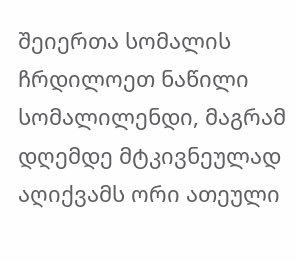შეიერთა სომალის ჩრდილოეთ ნაწილი სომალილენდი, მაგრამ დღემდე მტკივნეულად აღიქვამს ორი ათეული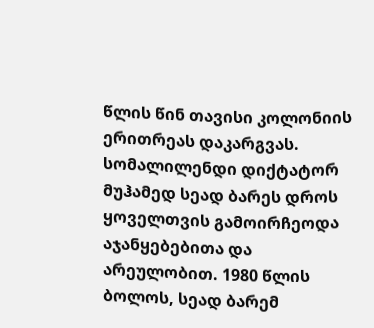წლის წინ თავისი კოლონიის ერითრეას დაკარგვას. სომალილენდი დიქტატორ მუჰამედ სეად ბარეს დროს ყოველთვის გამოირჩეოდა აჯანყებებითა და არეულობით. 1980 წლის ბოლოს, სეად ბარემ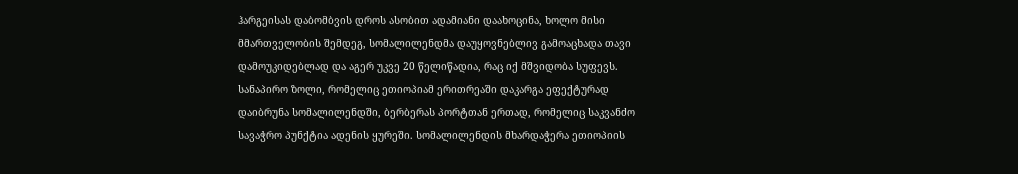ჰარგეისას დაბომბვის დროს ასობით ადამიანი დაახოცინა, ხოლო მისი მმართველობის შემდეგ, სომალილენდმა დაუყოვნებლივ გამოაცხადა თავი დამოუკიდებლად და აგერ უკვე 20 წელიწადია, რაც იქ მშვიდობა სუფევს. სანაპირო ზოლი, რომელიც ეთიოპიამ ერითრეაში დაკარგა ეფექტურად დაიბრუნა სომალილენდში, ბერბერას პორტთან ერთად, რომელიც საკვანძო სავაჭრო პუნქტია ადენის ყურეში. სომალილენდის მხარდაჭერა ეთიოპიის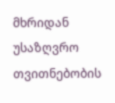მხრიდან უსაზღვრო თვითნებობის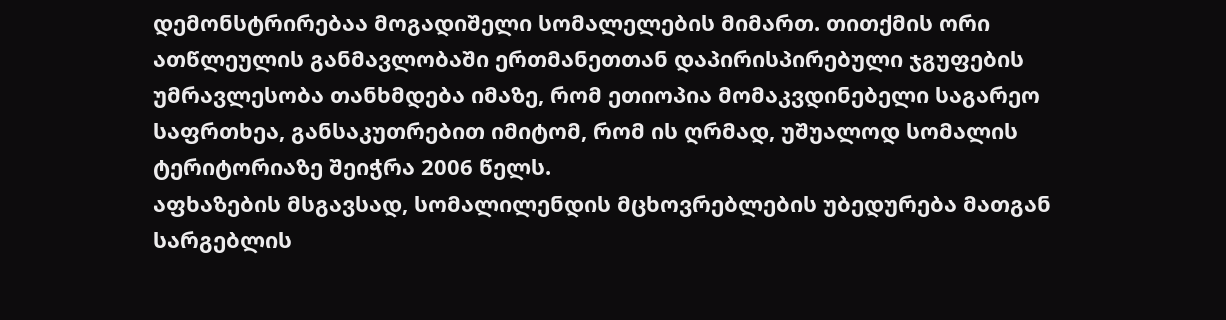დემონსტრირებაა მოგადიშელი სომალელების მიმართ. თითქმის ორი ათწლეულის განმავლობაში ერთმანეთთან დაპირისპირებული ჯგუფების უმრავლესობა თანხმდება იმაზე, რომ ეთიოპია მომაკვდინებელი საგარეო საფრთხეა, განსაკუთრებით იმიტომ, რომ ის ღრმად, უშუალოდ სომალის ტერიტორიაზე შეიჭრა 2006 წელს.
აფხაზების მსგავსად, სომალილენდის მცხოვრებლების უბედურება მათგან სარგებლის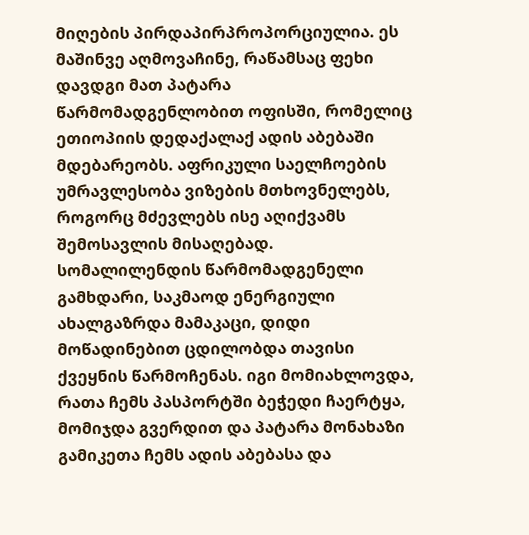მიღების პირდაპირპროპორციულია. ეს მაშინვე აღმოვაჩინე, რაწამსაც ფეხი დავდგი მათ პატარა წარმომადგენლობით ოფისში, რომელიც ეთიოპიის დედაქალაქ ადის აბებაში მდებარეობს. აფრიკული საელჩოების უმრავლესობა ვიზების მთხოვნელებს, როგორც მძევლებს ისე აღიქვამს შემოსავლის მისაღებად. სომალილენდის წარმომადგენელი გამხდარი, საკმაოდ ენერგიული ახალგაზრდა მამაკაცი, დიდი მოწადინებით ცდილობდა თავისი ქვეყნის წარმოჩენას. იგი მომიახლოვდა, რათა ჩემს პასპორტში ბეჭედი ჩაერტყა, მომიჯდა გვერდით და პატარა მონახაზი გამიკეთა ჩემს ადის აბებასა და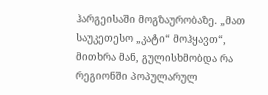ჰარგეისაში მოგზაურობაზე. „მათ საუკეთესო „კატი“ მოჰყავთ“, მითხრა მან, გულისხმობდა რა რეგიონში პოპულარულ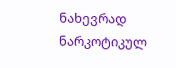ნახევრად ნარკოტიკულ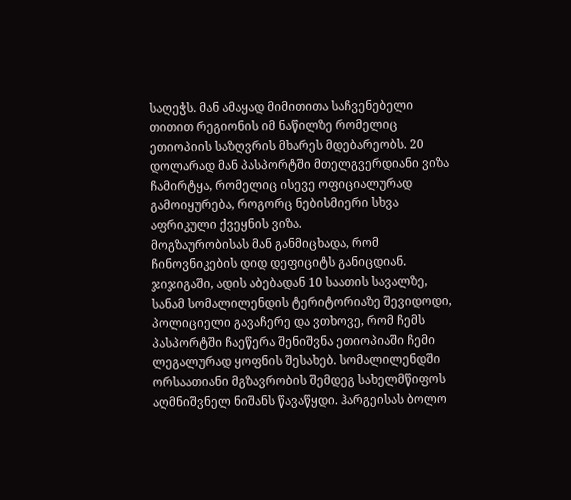საღეჭს. მან ამაყად მიმითითა საჩვენებელი თითით რეგიონის იმ ნაწილზე რომელიც ეთიოპიის საზღვრის მხარეს მდებარეობს. 20 დოლარად მან პასპორტში მთელგვერდიანი ვიზა ჩამირტყა, რომელიც ისევე ოფიციალურად გამოიყურება, როგორც ნებისმიერი სხვა აფრიკული ქვეყნის ვიზა.
მოგზაურობისას მან განმიცხადა, რომ ჩინოვნიკების დიდ დეფიციტს განიცდიან. ჯიჯიგაში, ადის აბებადან 10 საათის სავალზე, სანამ სომალილენდის ტერიტორიაზე შევიდოდი, პოლიციელი გავაჩერე და ვთხოვე, რომ ჩემს პასპორტში ჩაეწერა შენიშვნა ეთიოპიაში ჩემი ლეგალურად ყოფნის შესახებ. სომალილენდში ორსაათიანი მგზავრობის შემდეგ სახელმწიფოს აღმნიშვნელ ნიშანს წავაწყდი. ჰარგეისას ბოლო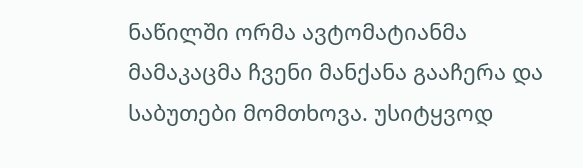ნაწილში ორმა ავტომატიანმა მამაკაცმა ჩვენი მანქანა გააჩერა და საბუთები მომთხოვა. უსიტყვოდ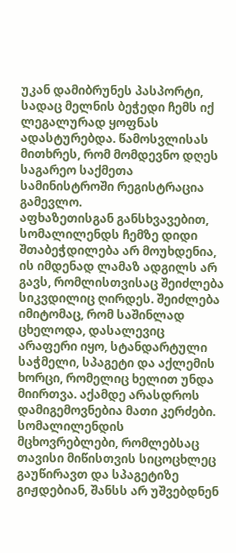უკან დამიბრუნეს პასპორტი, სადაც მელნის ბეჭედი ჩემს იქ ლეგალურად ყოფნას ადასტურებდა. წამოსვლისას მითხრეს, რომ მომდევნო დღეს საგარეო საქმეთა სამინისტროში რეგისტრაცია გამევლო.
აფხაზეთისგან განსხვავებით, სომალილენდს ჩემზე დიდი შთაბეჭდილება არ მოუხდენია, ის იმდენად ლამაზ ადგილს არ გავს, რომლისთვისაც შეიძლება სიკვდილიც ღირდეს. შეიძლება იმიტომაც, რომ საშინლად ცხელოდა, დასალევიც არაფერი იყო, სტანდარტული საჭმელი, სპაგეტი და აქლემის ხორცი, რომელიც ხელით უნდა მიირთვა. აქამდე არასდროს დამიგემოვნებია მათი კერძები. სომალილენდის მცხოვრებლები, რომლებსაც თავისი მიწისთვის სიცოცხლეც გაუწირავთ და სპაგეტიზე გიჟდებიან, შანსს არ უშვებდნენ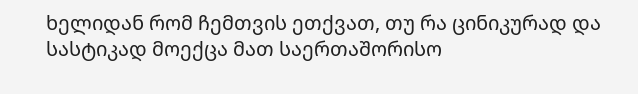ხელიდან რომ ჩემთვის ეთქვათ, თუ რა ცინიკურად და სასტიკად მოექცა მათ საერთაშორისო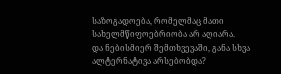საზოგადოება, რომელმაც მათი სახელმწიფოებრიობა არ აღიარა.
და ნებისმიერ შემთხვევაში, განა სხვა ალტერნატივა არსებობდა?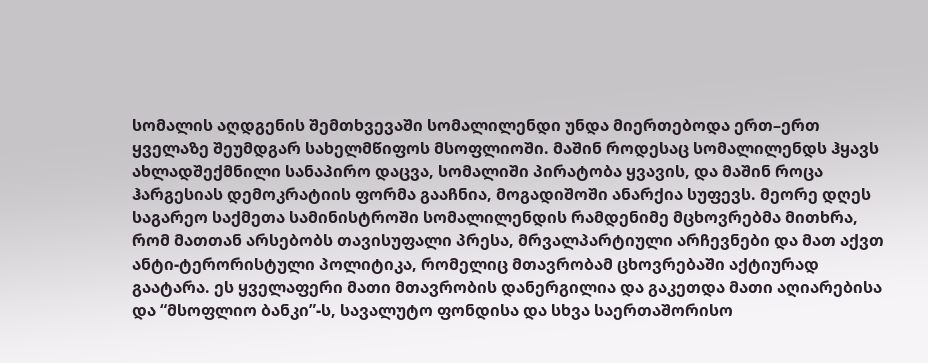სომალის აღდგენის შემთხვევაში სომალილენდი უნდა მიერთებოდა ერთ–ერთ ყველაზე შეუმდგარ სახელმწიფოს მსოფლიოში. მაშინ როდესაც სომალილენდს ჰყავს ახლადშექმნილი სანაპირო დაცვა, სომალიში პირატობა ყვავის, და მაშინ როცა ჰარგესიას დემოკრატიის ფორმა გააჩნია, მოგადიშოში ანარქია სუფევს. მეორე დღეს საგარეო საქმეთა სამინისტროში სომალილენდის რამდენიმე მცხოვრებმა მითხრა, რომ მათთან არსებობს თავისუფალი პრესა, მრვალპარტიული არჩევნები და მათ აქვთ ანტი-ტერორისტული პოლიტიკა, რომელიც მთავრობამ ცხოვრებაში აქტიურად გაატარა. ეს ყველაფერი მათი მთავრობის დანერგილია და გაკეთდა მათი აღიარებისა და “მსოფლიო ბანკი”-ს, სავალუტო ფონდისა და სხვა საერთაშორისო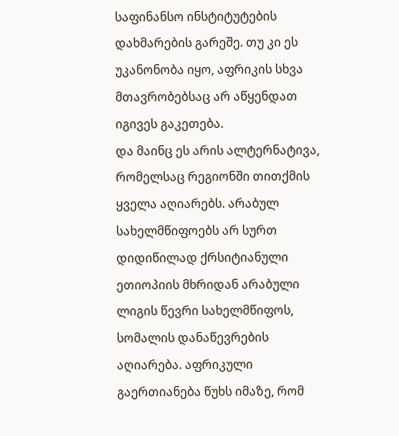საფინანსო ინსტიტუტების დახმარების გარეშე. თუ კი ეს უკანონობა იყო, აფრიკის სხვა მთავრობებსაც არ აწყენდათ იგივეს გაკეთება.
და მაინც ეს არის ალტერნატივა, რომელსაც რეგიონში თითქმის ყველა აღიარებს. არაბულ სახელმწიფოებს არ სურთ დიდიწილად ქრსიტიანული ეთიოპიის მხრიდან არაბული ლიგის წევრი სახელმწიფოს, სომალის დანაწევრების აღიარება. აფრიკული გაერთიანება წუხს იმაზე, რომ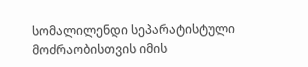სომალილენდი სეპარატისტული მოძრაობისთვის იმის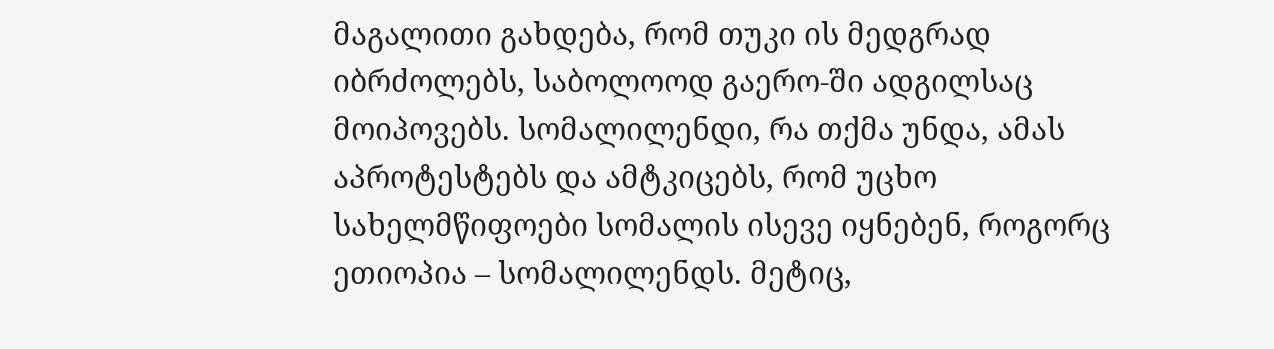მაგალითი გახდება, რომ თუკი ის მედგრად იბრძოლებს, საბოლოოდ გაერო-ში ადგილსაც მოიპოვებს. სომალილენდი, რა თქმა უნდა, ამას აპროტესტებს და ამტკიცებს, რომ უცხო სახელმწიფოები სომალის ისევე იყნებენ, როგორც ეთიოპია – სომალილენდს. მეტიც,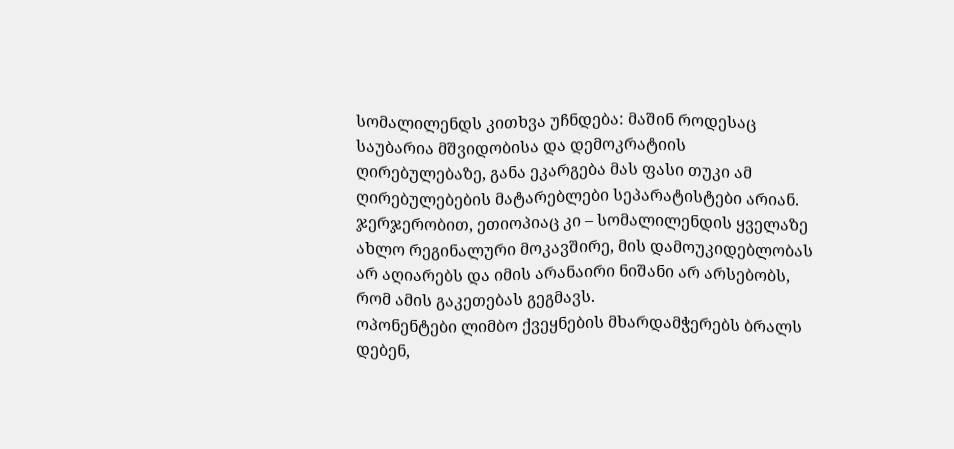სომალილენდს კითხვა უჩნდება: მაშინ როდესაც საუბარია მშვიდობისა და დემოკრატიის ღირებულებაზე, განა ეკარგება მას ფასი თუკი ამ ღირებულებების მატარებლები სეპარატისტები არიან. ჯერჯერობით, ეთიოპიაც კი – სომალილენდის ყველაზე ახლო რეგინალური მოკავშირე, მის დამოუკიდებლობას არ აღიარებს და იმის არანაირი ნიშანი არ არსებობს, რომ ამის გაკეთებას გეგმავს.
ოპონენტები ლიმბო ქვეყნების მხარდამჭერებს ბრალს დებენ,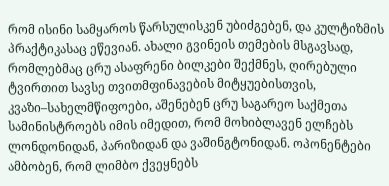რომ ისინი სამყაროს წარსულისკენ უბიძგებენ, და კულტიზმის პრაქტიკასაც ეწევიან. ახალი გვინეის თემების მსგავსად, რომლებმაც ცრუ ასაფრენი ბილკები შექმნეს, ღირებული ტვირთით სავსე თვითმფინავების მიტყუებისთვის, კვაზი–სახელმწიფოები, აშენებენ ცრუ საგარეო საქმეთა სამინისტროებს იმის იმედით, რომ მოხიბლავენ ელჩებს ლონდონიდან, პარიზიდან და ვაშინგტონიდან. ოპონენტები ამბობენ, რომ ლიმბო ქვეყნებს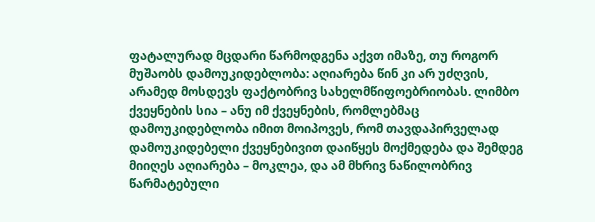ფატალურად მცდარი წარმოდგენა აქვთ იმაზე, თუ როგორ მუშაობს დამოუკიდებლობა: აღიარება წინ კი არ უძღვის, არამედ მოსდევს ფაქტობრივ სახელმწიფოებრიობას. ლიმბო ქვეყნების სია – ანუ იმ ქვეყნების, რომლებმაც დამოუკიდებლობა იმით მოიპოვეს, რომ თავდაპირველად დამოუკიდებელი ქვეყნებივით დაიწყეს მოქმედება და შემდეგ მიიღეს აღიარება – მოკლეა, და ამ მხრივ ნაწილობრივ წარმატებული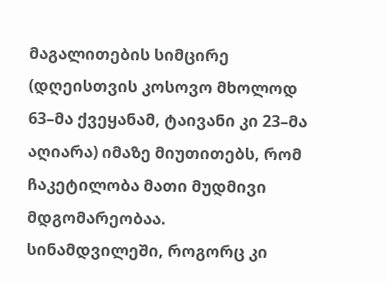მაგალითების სიმცირე (დღეისთვის კოსოვო მხოლოდ 63–მა ქვეყანამ, ტაივანი კი 23–მა აღიარა) იმაზე მიუთითებს, რომ ჩაკეტილობა მათი მუდმივი მდგომარეობაა.
სინამდვილეში, როგორც კი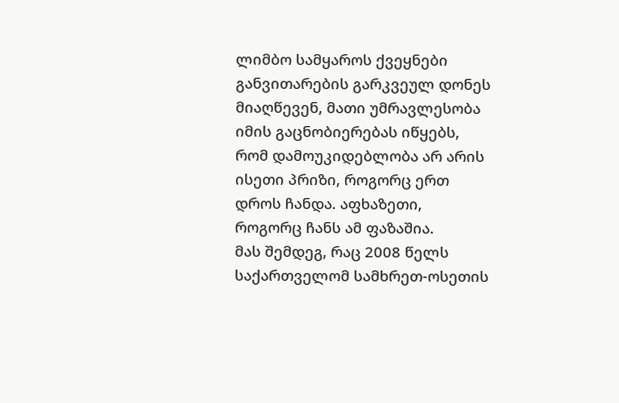ლიმბო სამყაროს ქვეყნები განვითარების გარკვეულ დონეს მიაღწევენ, მათი უმრავლესობა იმის გაცნობიერებას იწყებს, რომ დამოუკიდებლობა არ არის ისეთი პრიზი, როგორც ერთ დროს ჩანდა. აფხაზეთი, როგორც ჩანს ამ ფაზაშია.
მას შემდეგ, რაც 2008 წელს საქართველომ სამხრეთ-ოსეთის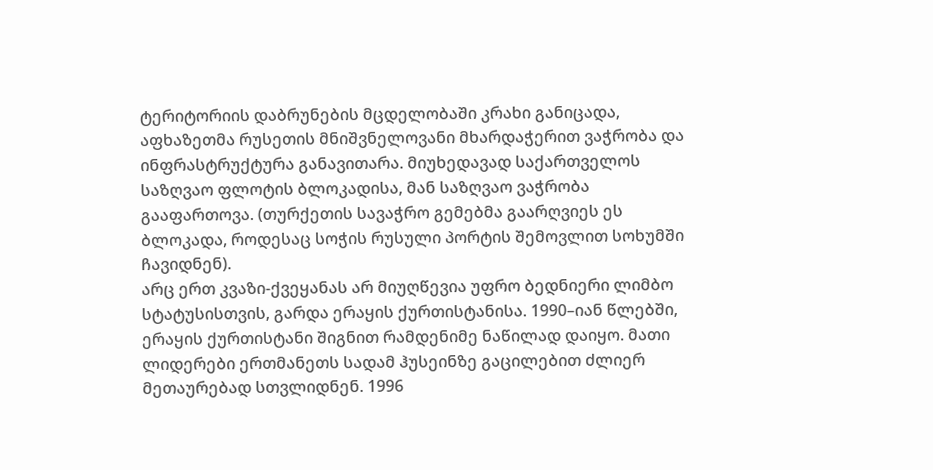ტერიტორიის დაბრუნების მცდელობაში კრახი განიცადა, აფხაზეთმა რუსეთის მნიშვნელოვანი მხარდაჭერით ვაჭრობა და ინფრასტრუქტურა განავითარა. მიუხედავად საქართველოს საზღვაო ფლოტის ბლოკადისა, მან საზღვაო ვაჭრობა გააფართოვა. (თურქეთის სავაჭრო გემებმა გაარღვიეს ეს ბლოკადა, როდესაც სოჭის რუსული პორტის შემოვლით სოხუმში ჩავიდნენ).
არც ერთ კვაზი-ქვეყანას არ მიუღწევია უფრო ბედნიერი ლიმბო სტატუსისთვის, გარდა ერაყის ქურთისტანისა. 1990–იან წლებში, ერაყის ქურთისტანი შიგნით რამდენიმე ნაწილად დაიყო. მათი ლიდერები ერთმანეთს სადამ ჰუსეინზე გაცილებით ძლიერ მეთაურებად სთვლიდნენ. 1996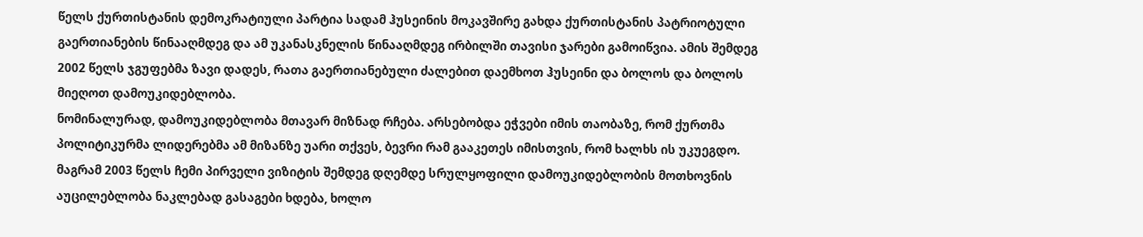წელს ქურთისტანის დემოკრატიული პარტია სადამ ჰუსეინის მოკავშირე გახდა ქურთისტანის პატრიოტული გაერთიანების წინააღმდეგ და ამ უკანასკნელის წინააღმდეგ ირბილში თავისი ჯარები გამოიწვია. ამის შემდეგ 2002 წელს ჯგუფებმა ზავი დადეს, რათა გაერთიანებული ძალებით დაემხოთ ჰუსეინი და ბოლოს და ბოლოს მიეღოთ დამოუკიდებლობა.
ნომინალურად, დამოუკიდებლობა მთავარ მიზნად რჩება. არსებობდა ეჭვები იმის თაობაზე, რომ ქურთმა პოლიტიკურმა ლიდერებმა ამ მიზანზე უარი თქვეს, ბევრი რამ გააკეთეს იმისთვის, რომ ხალხს ის უკუეგდო. მაგრამ 2003 წელს ჩემი პირველი ვიზიტის შემდეგ დღემდე სრულყოფილი დამოუკიდებლობის მოთხოვნის აუცილებლობა ნაკლებად გასაგები ხდება, ხოლო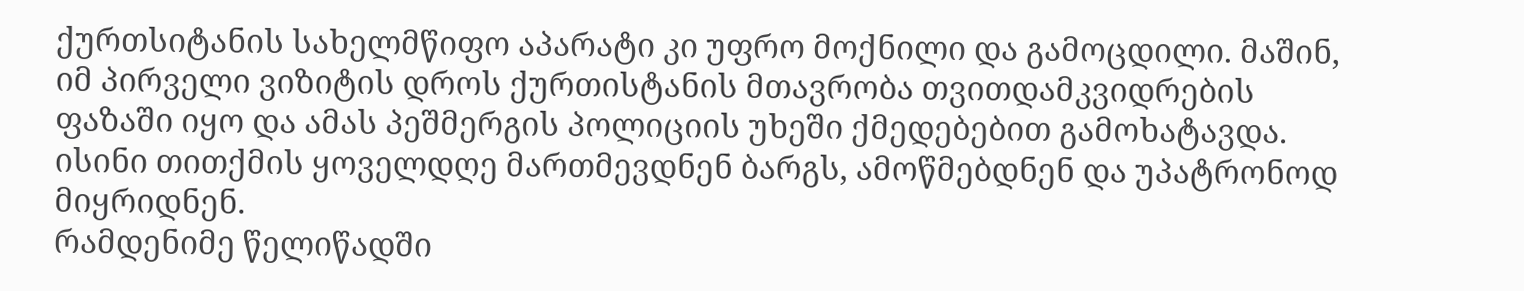ქურთსიტანის სახელმწიფო აპარატი კი უფრო მოქნილი და გამოცდილი. მაშინ, იმ პირველი ვიზიტის დროს ქურთისტანის მთავრობა თვითდამკვიდრების ფაზაში იყო და ამას პეშმერგის პოლიციის უხეში ქმედებებით გამოხატავდა. ისინი თითქმის ყოველდღე მართმევდნენ ბარგს, ამოწმებდნენ და უპატრონოდ მიყრიდნენ.
რამდენიმე წელიწადში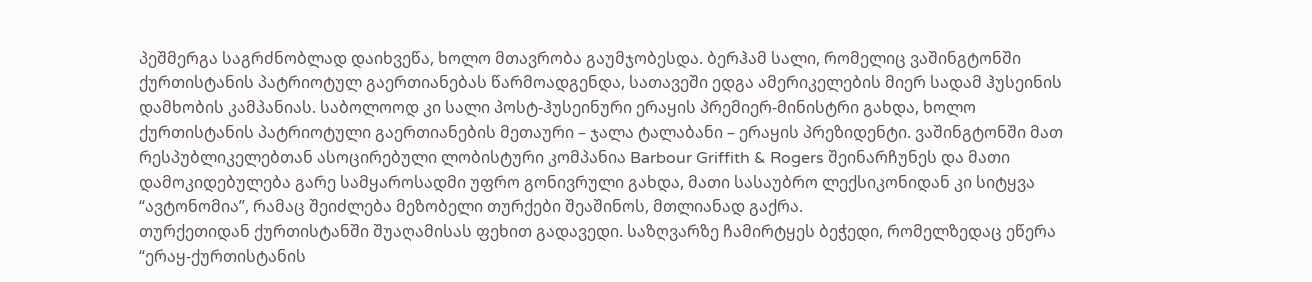პეშმერგა საგრძნობლად დაიხვეწა, ხოლო მთავრობა გაუმჯობესდა. ბერჰამ სალი, რომელიც ვაშინგტონში ქურთისტანის პატრიოტულ გაერთიანებას წარმოადგენდა, სათავეში ედგა ამერიკელების მიერ სადამ ჰუსეინის დამხობის კამპანიას. საბოლოოდ კი სალი პოსტ-ჰუსეინური ერაყის პრემიერ-მინისტრი გახდა, ხოლო ქურთისტანის პატრიოტული გაერთიანების მეთაური – ჯალა ტალაბანი – ერაყის პრეზიდენტი. ვაშინგტონში მათ რესპუბლიკელებთან ასოცირებული ლობისტური კომპანია Barbour Griffith & Rogers შეინარჩუნეს და მათი დამოკიდებულება გარე სამყაროსადმი უფრო გონივრული გახდა, მათი სასაუბრო ლექსიკონიდან კი სიტყვა “ავტონომია”, რამაც შეიძლება მეზობელი თურქები შეაშინოს, მთლიანად გაქრა.
თურქეთიდან ქურთისტანში შუაღამისას ფეხით გადავედი. საზღვარზე ჩამირტყეს ბეჭედი, რომელზედაც ეწერა “ერაყ-ქურთისტანის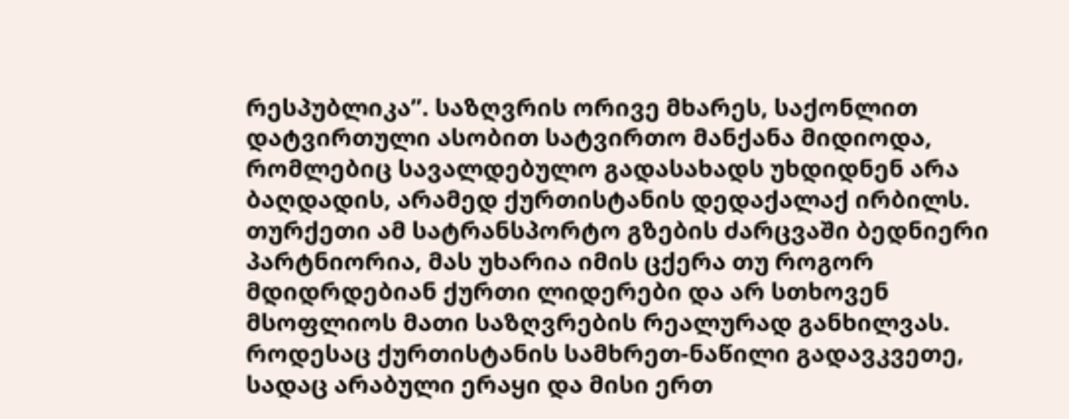რესპუბლიკა”. საზღვრის ორივე მხარეს, საქონლით დატვირთული ასობით სატვირთო მანქანა მიდიოდა, რომლებიც სავალდებულო გადასახადს უხდიდნენ არა ბაღდადის, არამედ ქურთისტანის დედაქალაქ ირბილს. თურქეთი ამ სატრანსპორტო გზების ძარცვაში ბედნიერი პარტნიორია, მას უხარია იმის ცქერა თუ როგორ მდიდრდებიან ქურთი ლიდერები და არ სთხოვენ მსოფლიოს მათი საზღვრების რეალურად განხილვას.
როდესაც ქურთისტანის სამხრეთ-ნაწილი გადავკვეთე, სადაც არაბული ერაყი და მისი ერთ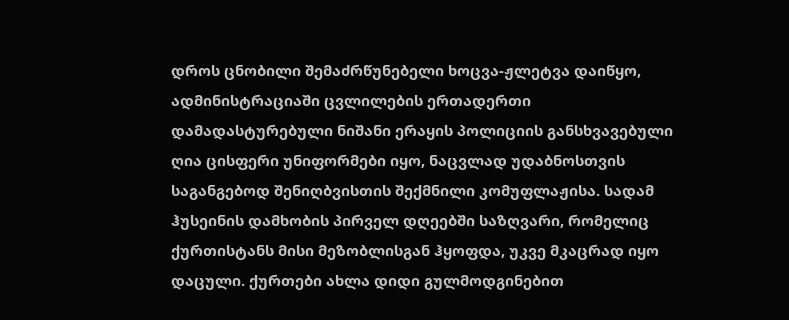დროს ცნობილი შემაძრწუნებელი ხოცვა-ჟლეტვა დაიწყო, ადმინისტრაციაში ცვლილების ერთადერთი დამადასტურებული ნიშანი ერაყის პოლიციის განსხვავებული ღია ცისფერი უნიფორმები იყო, ნაცვლად უდაბნოსთვის საგანგებოდ შენიღბვისთის შექმნილი კომუფლაჟისა. სადამ ჰუსეინის დამხობის პირველ დღეებში საზღვარი, რომელიც ქურთისტანს მისი მეზობლისგან ჰყოფდა, უკვე მკაცრად იყო დაცული. ქურთები ახლა დიდი გულმოდგინებით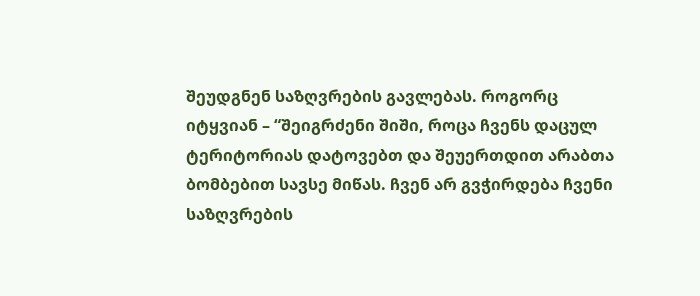შეუდგნენ საზღვრების გავლებას. როგორც იტყვიან – “შეიგრძენი შიში, როცა ჩვენს დაცულ ტერიტორიას დატოვებთ და შეუერთდით არაბთა ბომბებით სავსე მიწას. ჩვენ არ გვჭირდება ჩვენი საზღვრების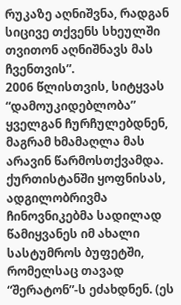რუკაზე აღნიშვნა, რადგან სიცივე თქვენს სხეულში თვითონ აღნიშნავს მას ჩვენთვის”.
2006 წლისთვის, სიტყვას “დამოუკიდებლობა” ყველგან ჩურჩულებდნენ, მაგრამ ხმამაღლა მას არავინ წარმოსთქვამდა. ქურთისტანში ყოფნისას, ადგილობრივმა ჩინოვნიკებმა სადილად წამიყვანეს იმ ახალი სასტუმროს ბუფეტში, რომელსაც თავად “შერატონ”-ს ეძახდნენ. (ეს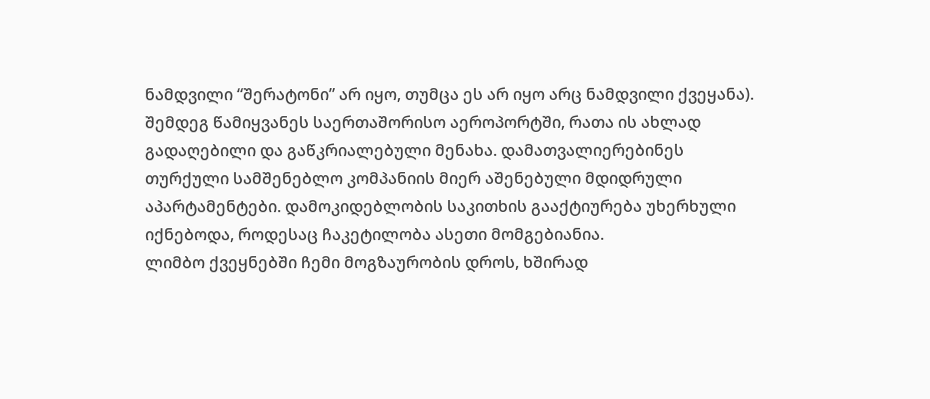ნამდვილი “შერატონი” არ იყო, თუმცა ეს არ იყო არც ნამდვილი ქვეყანა). შემდეგ წამიყვანეს საერთაშორისო აეროპორტში, რათა ის ახლად გადაღებილი და გაწკრიალებული მენახა. დამათვალიერებინეს თურქული სამშენებლო კომპანიის მიერ აშენებული მდიდრული აპარტამენტები. დამოკიდებლობის საკითხის გააქტიურება უხერხული იქნებოდა, როდესაც ჩაკეტილობა ასეთი მომგებიანია.
ლიმბო ქვეყნებში ჩემი მოგზაურობის დროს, ხშირად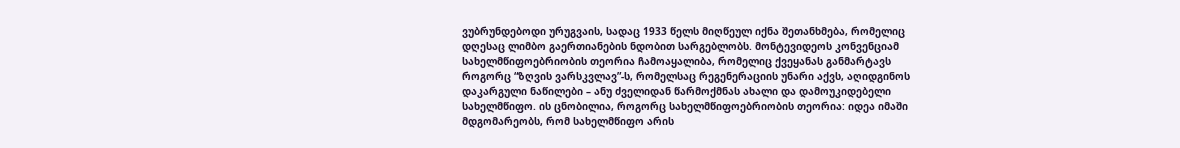ვუბრუნდებოდი ურუგვაის, სადაც 1933 წელს მიღწეულ იქნა შეთანხმება, რომელიც დღესაც ლიმბო გაერთიანების ნდობით სარგებლობს. მონტევიდეოს კონვენციამ სახელმწიფოებრიობის თეორია ჩამოაყალიბა, რომელიც ქვეყანას განმარტავს როგორც “ზღვის ვარსკვლავ”-ს, რომელსაც რეგენერაციის უნარი აქვს, აღიდგინოს დაკარგული ნაწილები – ანუ ძველიდან წარმოქმნას ახალი და დამოუკიდებელი სახელმწიფო. ის ცნობილია, როგორც სახელმწიფოებრიობის თეორია: იდეა იმაში მდგომარეობს, რომ სახელმწიფო არის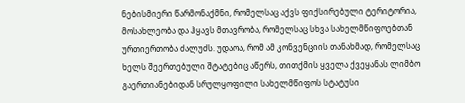ნებისმიერი წარმონაქმნი, რომელსაც აქვს ფიქსირებული ტერიტორია, მოსახლეობა და ჰყავს მთავრობა, რომელსაც სხვა სახელმწიფოებთან ურთიერთობა ძალუძს. უდაოა, რომ ამ კონვენციის თანახმად, რომელსაც ხელს შეერთებული შტატებიც აწერს, თითქმის ყველა ქვეყანას ლიმბო გაერთიანებიდან სრულყოფილი სახელმწიფოს სტატუსი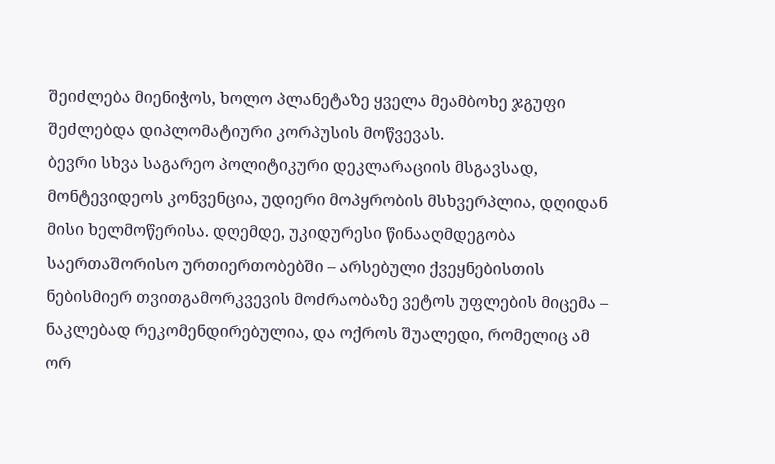შეიძლება მიენიჭოს, ხოლო პლანეტაზე ყველა მეამბოხე ჯგუფი შეძლებდა დიპლომატიური კორპუსის მოწვევას.
ბევრი სხვა საგარეო პოლიტიკური დეკლარაციის მსგავსად, მონტევიდეოს კონვენცია, უდიერი მოპყრობის მსხვერპლია, დღიდან მისი ხელმოწერისა. დღემდე, უკიდურესი წინააღმდეგობა საერთაშორისო ურთიერთობებში – არსებული ქვეყნებისთის ნებისმიერ თვითგამორკვევის მოძრაობაზე ვეტოს უფლების მიცემა – ნაკლებად რეკომენდირებულია, და ოქროს შუალედი, რომელიც ამ ორ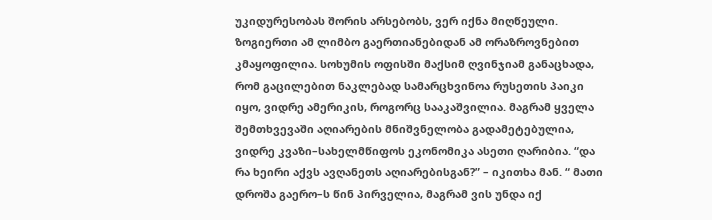უკიდურესობას შორის არსებობს, ვერ იქნა მიღწეული.
ზოგიერთი ამ ლიმბო გაერთიანებიდან ამ ორაზროვნებით კმაყოფილია. სოხუმის ოფისში მაქსიმ ღვინჯიამ განაცხადა, რომ გაცილებით ნაკლებად სამარცხვინოა რუსეთის პაიკი იყო, ვიდრე ამერიკის, როგორც სააკაშვილია. მაგრამ ყველა შემთხვევაში აღიარების მნიშვნელობა გადამეტებულია, ვიდრე კვაზი–სახელმწიფოს ეკონომიკა ასეთი ღარიბია. “და რა ხეირი აქვს ავღანეთს აღიარებისგან?” – იკითხა მან. “ მათი დროშა გაერო–ს წინ პირველია, მაგრამ ვის უნდა იქ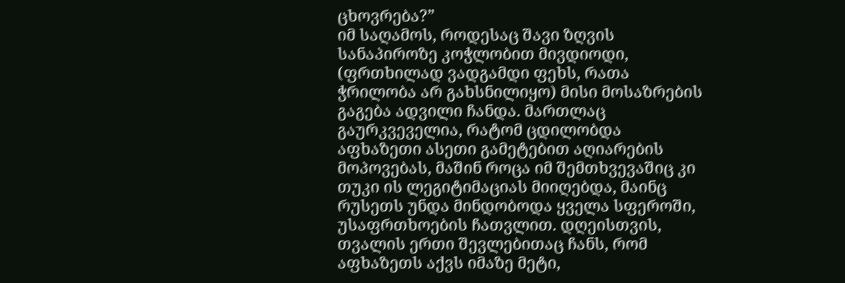ცხოვრება?”
იმ საღამოს, როდესაც შავი ზღვის სანაპიროზე კოჭლობით მივდიოდი, (ფრთხილად ვადგამდი ფეხს, რათა ჭრილობა არ გახსნილიყო) მისი მოსაზრების გაგება ადვილი ჩანდა. მართლაც გაურკვეველია, რატომ ცდილობდა აფხაზეთი ასეთი გამეტებით აღიარების მოპოვებას, მაშინ როცა იმ შემთხვევაშიც კი თუკი ის ლეგიტიმაციას მიიღებდა, მაინც რუსეთს უნდა მინდობოდა ყველა სფეროში, უსაფრთხოების ჩათვლით. დღეისთვის, თვალის ერთი შევლებითაც ჩანს, რომ აფხაზეთს აქვს იმაზე მეტი,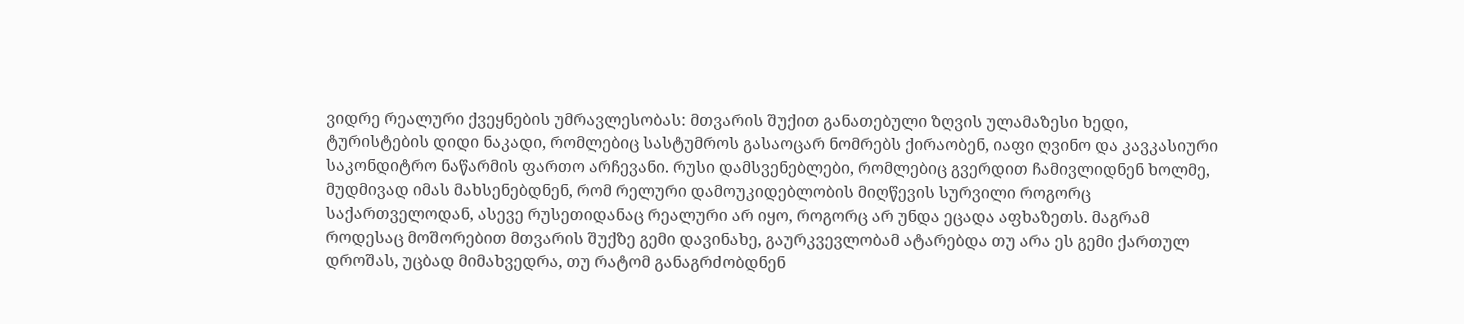ვიდრე რეალური ქვეყნების უმრავლესობას: მთვარის შუქით განათებული ზღვის ულამაზესი ხედი, ტურისტების დიდი ნაკადი, რომლებიც სასტუმროს გასაოცარ ნომრებს ქირაობენ, იაფი ღვინო და კავკასიური საკონდიტრო ნაწარმის ფართო არჩევანი. რუსი დამსვენებლები, რომლებიც გვერდით ჩამივლიდნენ ხოლმე, მუდმივად იმას მახსენებდნენ, რომ რელური დამოუკიდებლობის მიღწევის სურვილი როგორც საქართველოდან, ასევე რუსეთიდანაც რეალური არ იყო, როგორც არ უნდა ეცადა აფხაზეთს. მაგრამ როდესაც მოშორებით მთვარის შუქზე გემი დავინახე, გაურკვევლობამ ატარებდა თუ არა ეს გემი ქართულ დროშას, უცბად მიმახვედრა, თუ რატომ განაგრძობდნენ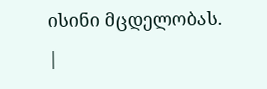ისინი მცდელობას.
|